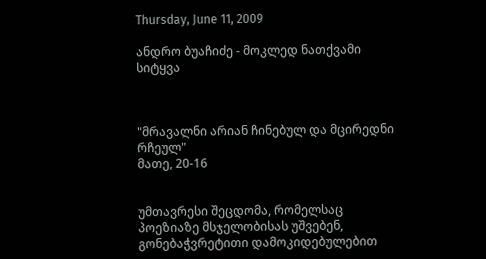Thursday, June 11, 2009

ანდრო ბუაჩიძე - მოკლედ ნათქვამი სიტყვა



"მრავალნი არიან ჩინებულ და მცირედნი რჩეულ"
მათე, 20-16


უმთავრესი შეცდომა, რომელსაც პოეზიაზე მსჯელობისას უშვებენ, გონებაჭვრეტითი დამოკიდებულებით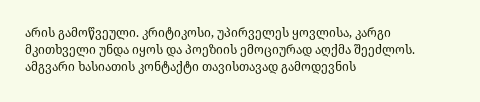არის გამოწვეული. კრიტიკოსი, უპირველეს ყოვლისა, კარგი მკითხველი უნდა იყოს და პოეზიის ემოციურად აღქმა შეეძლოს. ამგვარი ხასიათის კონტაქტი თავისთავად გამოდევნის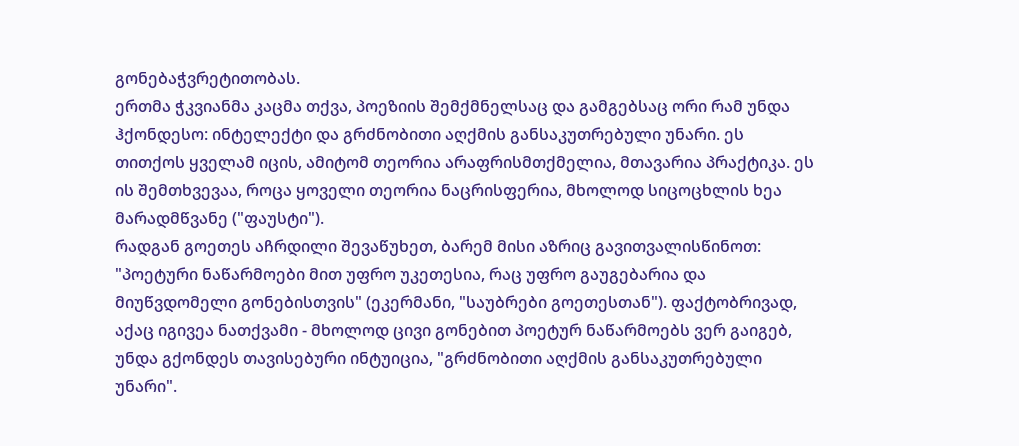გონებაჭვრეტითობას.
ერთმა ჭკვიანმა კაცმა თქვა, პოეზიის შემქმნელსაც და გამგებსაც ორი რამ უნდა ჰქონდესო: ინტელექტი და გრძნობითი აღქმის განსაკუთრებული უნარი. ეს თითქოს ყველამ იცის, ამიტომ თეორია არაფრისმთქმელია, მთავარია პრაქტიკა. ეს ის შემთხვევაა, როცა ყოველი თეორია ნაცრისფერია, მხოლოდ სიცოცხლის ხეა მარადმწვანე ("ფაუსტი").
რადგან გოეთეს აჩრდილი შევაწუხეთ, ბარემ მისი აზრიც გავითვალისწინოთ: "პოეტური ნაწარმოები მით უფრო უკეთესია, რაც უფრო გაუგებარია და მიუწვდომელი გონებისთვის" (ეკერმანი, "საუბრები გოეთესთან"). ფაქტობრივად, აქაც იგივეა ნათქვამი - მხოლოდ ცივი გონებით პოეტურ ნაწარმოებს ვერ გაიგებ, უნდა გქონდეს თავისებური ინტუიცია, "გრძნობითი აღქმის განსაკუთრებული უნარი".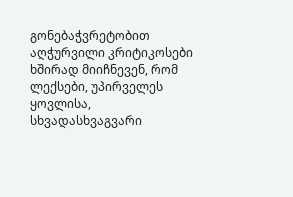გონებაჭვრეტობით აღჭურვილი კრიტიკოსები ხშირად მიიჩნევენ, რომ ლექსები, უპირველეს ყოვლისა, სხვადასხვაგვარი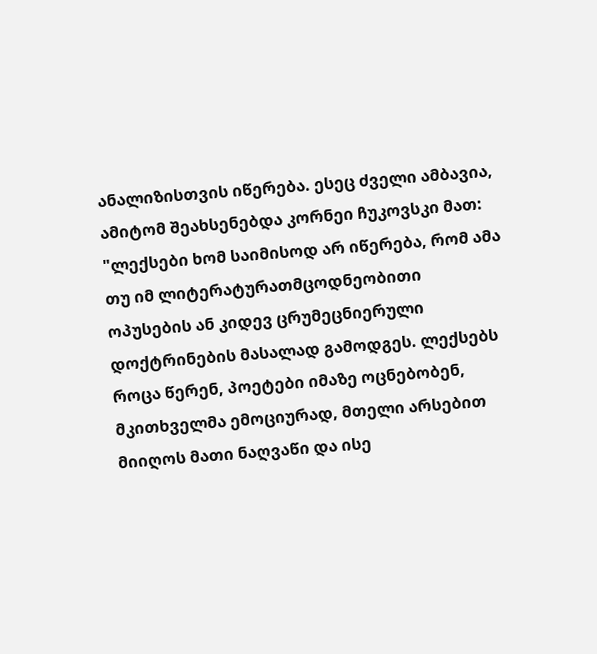ანალიზისთვის იწერება. ესეც ძველი ამბავია, ამიტომ შეახსენებდა კორნეი ჩუკოვსკი მათ: "ლექსები ხომ საიმისოდ არ იწერება, რომ ამა თუ იმ ლიტერატურათმცოდნეობითი ოპუსების ან კიდევ ცრუმეცნიერული დოქტრინების მასალად გამოდგეს. ლექსებს როცა წერენ, პოეტები იმაზე ოცნებობენ, მკითხველმა ემოციურად, მთელი არსებით მიიღოს მათი ნაღვაწი და ისე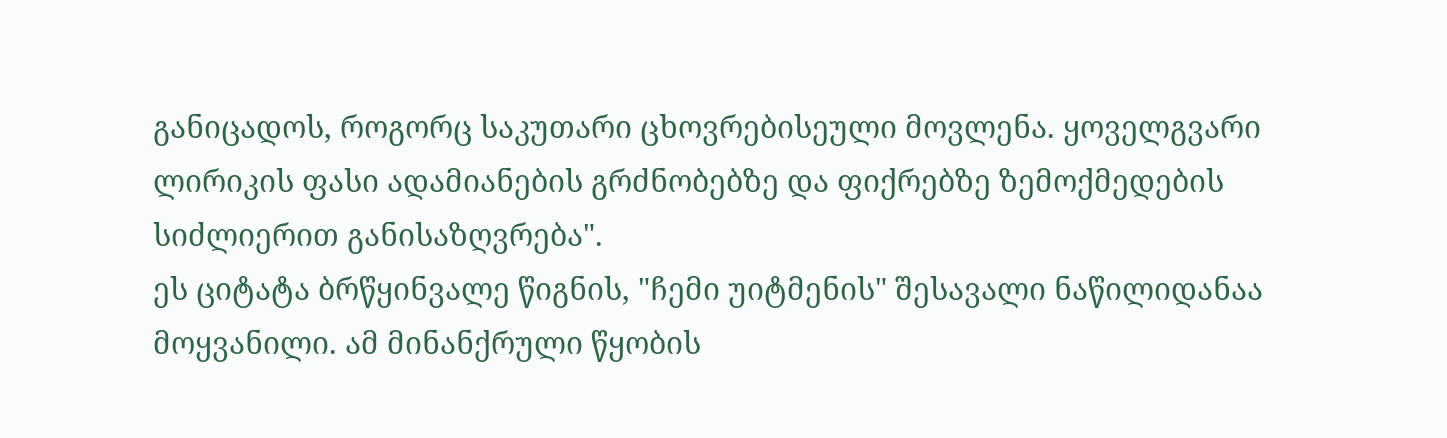განიცადოს, როგორც საკუთარი ცხოვრებისეული მოვლენა. ყოველგვარი ლირიკის ფასი ადამიანების გრძნობებზე და ფიქრებზე ზემოქმედების სიძლიერით განისაზღვრება".
ეს ციტატა ბრწყინვალე წიგნის, "ჩემი უიტმენის" შესავალი ნაწილიდანაა მოყვანილი. ამ მინანქრული წყობის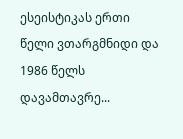ესეისტიკას ერთი წელი ვთარგმნიდი და 1986 წელს დავამთავრე...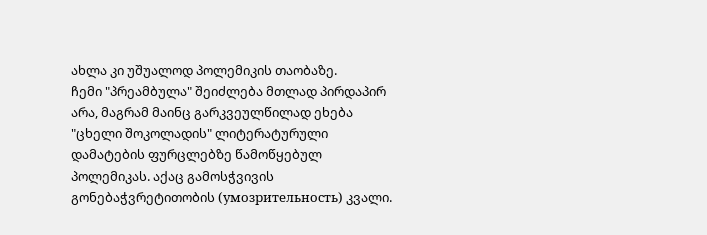ახლა კი უშუალოდ პოლემიკის თაობაზე.
ჩემი "პრეამბულა" შეიძლება მთლად პირდაპირ არა, მაგრამ მაინც გარკვეულწილად ეხება "ცხელი შოკოლადის" ლიტერატურული დამატების ფურცლებზე წამოწყებულ პოლემიკას. აქაც გამოსჭვივის გონებაჭვრეტითობის (умозрительность) კვალი.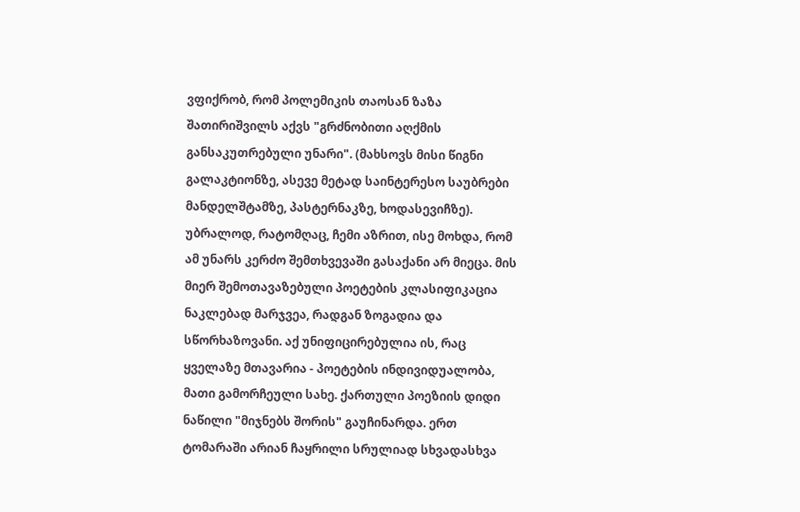ვფიქრობ, რომ პოლემიკის თაოსან ზაზა შათირიშვილს აქვს "გრძნობითი აღქმის განსაკუთრებული უნარი". (მახსოვს მისი წიგნი გალაკტიონზე, ასევე მეტად საინტერესო საუბრები მანდელშტამზე, პასტერნაკზე, ხოდასევიჩზე). უბრალოდ, რატომღაც, ჩემი აზრით, ისე მოხდა, რომ ამ უნარს კერძო შემთხვევაში გასაქანი არ მიეცა. მის მიერ შემოთავაზებული პოეტების კლასიფიკაცია ნაკლებად მარჯვეა, რადგან ზოგადია და სწორხაზოვანი. აქ უნიფიცირებულია ის, რაც ყველაზე მთავარია - პოეტების ინდივიდუალობა, მათი გამორჩეული სახე. ქართული პოეზიის დიდი ნაწილი "მიჯნებს შორის" გაუჩინარდა. ერთ ტომარაში არიან ჩაყრილი სრულიად სხვადასხვა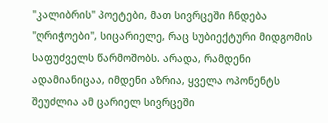"კალიბრის" პოეტები, მათ სივრცეში ჩნდება "ღრიჭოები", სიცარიელე, რაც სუბიექტური მიდგომის საფუძველს წარმოშობს. არადა, რამდენი ადამიანიცაა, იმდენი აზრია, ყველა ოპონენტს შეუძლია ამ ცარიელ სივრცეში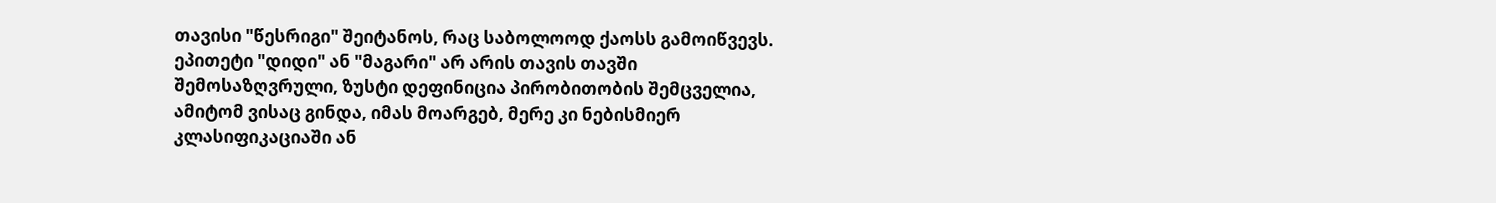თავისი "წესრიგი" შეიტანოს, რაც საბოლოოდ ქაოსს გამოიწვევს.
ეპითეტი "დიდი" ან "მაგარი" არ არის თავის თავში შემოსაზღვრული, ზუსტი დეფინიცია პირობითობის შემცველია, ამიტომ ვისაც გინდა, იმას მოარგებ, მერე კი ნებისმიერ კლასიფიკაციაში ან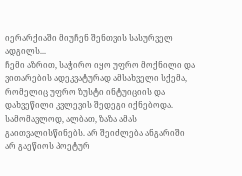იერარქიაში მიუჩენ შენთვის სასურველ ადგილს...
ჩემი აზრით, საჭირო იყო უფრო მოქნილი და ვითარების ადეკვატურად ამსახველი სქემა, რომელიც უფრო ზუსტი ინტუიციის და დახვეწილი კვლევის შედეგი იქნებოდა.
სამომავლოდ, ალბათ, ზაზა ამას გაითვალისწინებს. არ შეიძლება ანგარიში არ გაეწიოს პოეტურ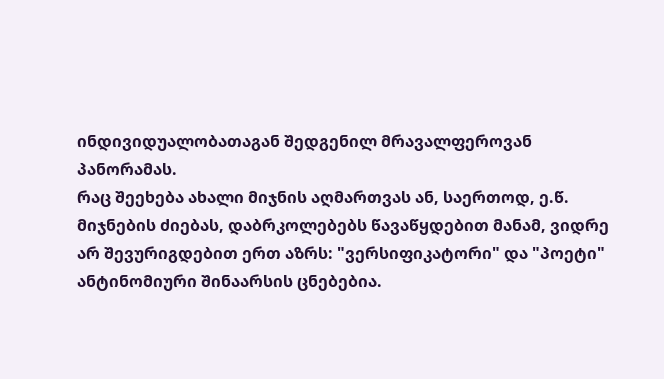ინდივიდუალობათაგან შედგენილ მრავალფეროვან პანორამას.
რაც შეეხება ახალი მიჯნის აღმართვას ან, საერთოდ, ე.წ. მიჯნების ძიებას, დაბრკოლებებს წავაწყდებით მანამ, ვიდრე არ შევურიგდებით ერთ აზრს: "ვერსიფიკატორი" და "პოეტი" ანტინომიური შინაარსის ცნებებია.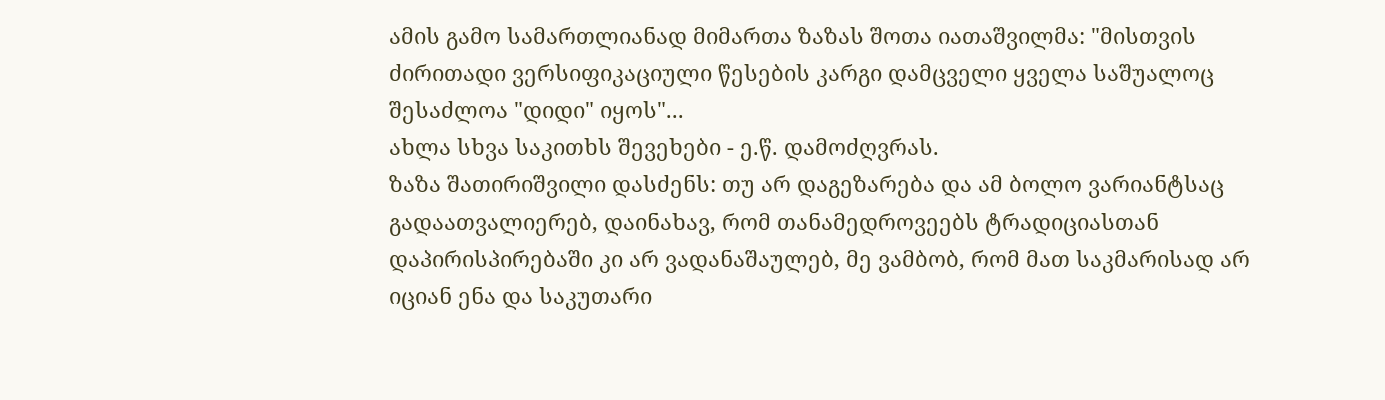ამის გამო სამართლიანად მიმართა ზაზას შოთა იათაშვილმა: "მისთვის ძირითადი ვერსიფიკაციული წესების კარგი დამცველი ყველა საშუალოც შესაძლოა "დიდი" იყოს"...
ახლა სხვა საკითხს შევეხები - ე.წ. დამოძღვრას.
ზაზა შათირიშვილი დასძენს: თუ არ დაგეზარება და ამ ბოლო ვარიანტსაც გადაათვალიერებ, დაინახავ, რომ თანამედროვეებს ტრადიციასთან დაპირისპირებაში კი არ ვადანაშაულებ, მე ვამბობ, რომ მათ საკმარისად არ იციან ენა და საკუთარი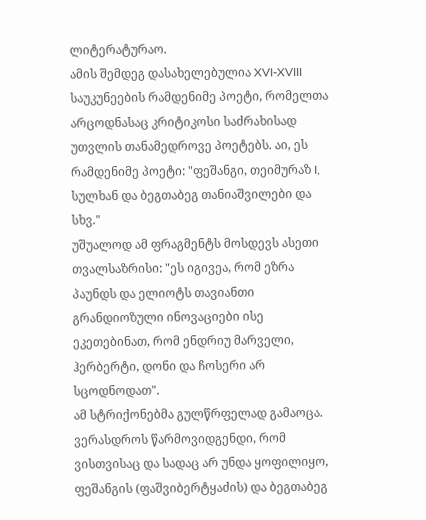ლიტერატურაო.
ამის შემდეგ დასახელებულია XVI-XVIII საუკუნეების რამდენიმე პოეტი, რომელთა არცოდნასაც კრიტიკოსი საძრახისად უთვლის თანამედროვე პოეტებს. აი, ეს რამდენიმე პოეტი: "ფეშანგი, თეიმურაზ I, სულხან და ბეგთაბეგ თანიაშვილები და სხვ."
უშუალოდ ამ ფრაგმენტს მოსდევს ასეთი თვალსაზრისი: "ეს იგივეა, რომ ეზრა პაუნდს და ელიოტს თავიანთი გრანდიოზული ინოვაციები ისე ეკეთებინათ, რომ ენდრიუ მარველი, ჰერბერტი, დონი და ჩოსერი არ სცოდნოდათ".
ამ სტრიქონებმა გულწრფელად გამაოცა. ვერასდროს წარმოვიდგენდი, რომ ვისთვისაც და სადაც არ უნდა ყოფილიყო, ფეშანგის (ფაშვიბერტყაძის) და ბეგთაბეგ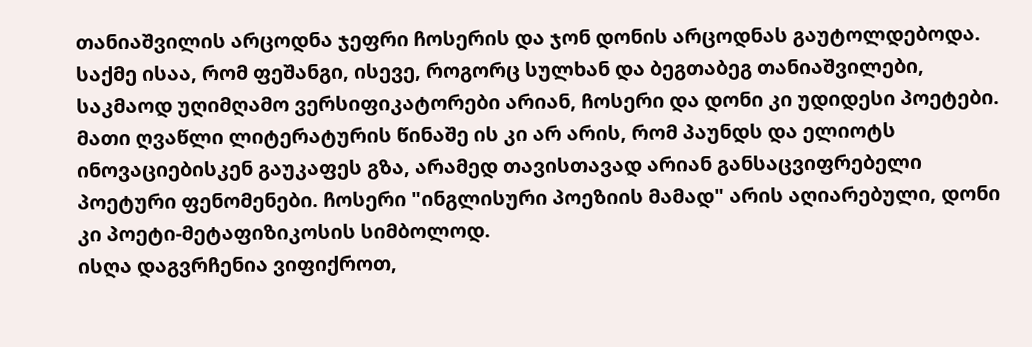თანიაშვილის არცოდნა ჯეფრი ჩოსერის და ჯონ დონის არცოდნას გაუტოლდებოდა. საქმე ისაა, რომ ფეშანგი, ისევე, როგორც სულხან და ბეგთაბეგ თანიაშვილები, საკმაოდ უღიმღამო ვერსიფიკატორები არიან, ჩოსერი და დონი კი უდიდესი პოეტები. მათი ღვაწლი ლიტერატურის წინაშე ის კი არ არის, რომ პაუნდს და ელიოტს ინოვაციებისკენ გაუკაფეს გზა, არამედ თავისთავად არიან განსაცვიფრებელი პოეტური ფენომენები. ჩოსერი "ინგლისური პოეზიის მამად" არის აღიარებული, დონი კი პოეტი-მეტაფიზიკოსის სიმბოლოდ.
ისღა დაგვრჩენია ვიფიქროთ,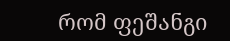რომ ფეშანგი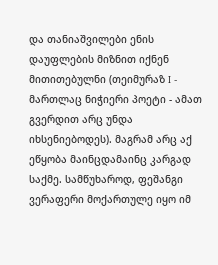და თანიაშვილები ენის დაუფლების მიზნით იქნენ მითითებულნი (თეიმურაზ I - მართლაც ნიჭიერი პოეტი - ამათ გვერდით არც უნდა იხსენიებოდეს). მაგრამ არც აქ ეწყობა მაინცდამაინც კარგად საქმე. სამწუხაროდ, ფეშანგი ვერაფერი მოქართულე იყო იმ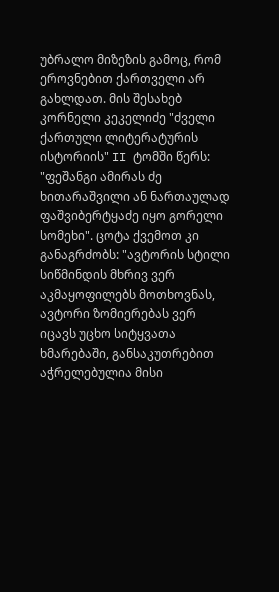უბრალო მიზეზის გამოც, რომ ეროვნებით ქართველი არ გახლდათ. მის შესახებ კორნელი კეკელიძე "ძველი ქართული ლიტერატურის ისტორიის" II ტომში წერს: "ფეშანგი ამირას ძე ხითარაშვილი ან ნართაულად ფაშვიბერტყაძე იყო გორელი სომეხი". ცოტა ქვემოთ კი განაგრძობს: "ავტორის სტილი სიწმინდის მხრივ ვერ აკმაყოფილებს მოთხოვნას, ავტორი ზომიერებას ვერ იცავს უცხო სიტყვათა ხმარებაში, განსაკუთრებით აჭრელებულია მისი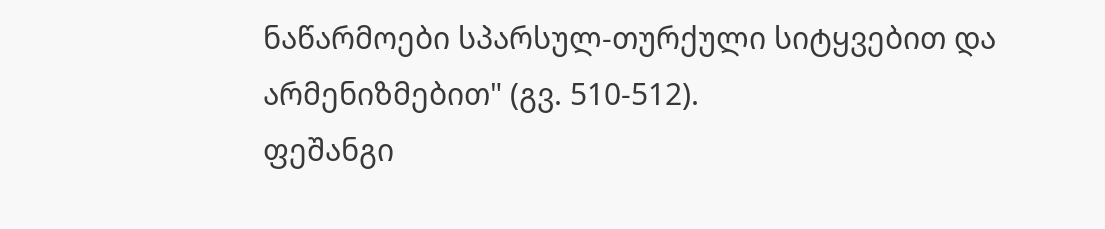ნაწარმოები სპარსულ-თურქული სიტყვებით და არმენიზმებით" (გვ. 510-512).
ფეშანგი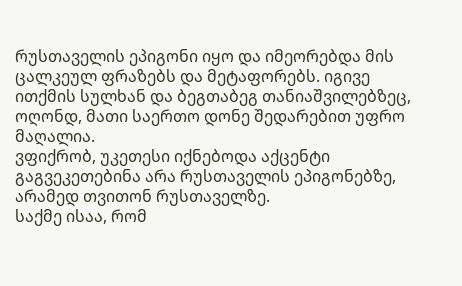რუსთაველის ეპიგონი იყო და იმეორებდა მის ცალკეულ ფრაზებს და მეტაფორებს. იგივე ითქმის სულხან და ბეგთაბეგ თანიაშვილებზეც, ოღონდ, მათი საერთო დონე შედარებით უფრო მაღალია.
ვფიქრობ, უკეთესი იქნებოდა აქცენტი გაგვეკეთებინა არა რუსთაველის ეპიგონებზე, არამედ თვითონ რუსთაველზე.
საქმე ისაა, რომ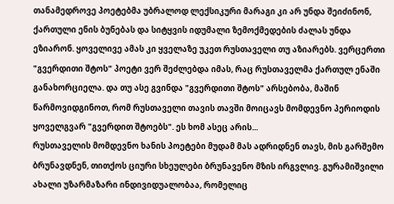თანამედროვე პოეტებმა უბრალოდ ლექსიკური მარაგი კი არ უნდა შეიძინონ, ქართული ენის ბუნებას და სიტყვის იდუმალი ზემოქმედების ძალას უნდა ეზიარონ. ყოველივე ამას კი ყველაზე უკეთ რუსთაველი თუ აზიარებს. ვერცერთი "გვერდითი შტოს" პოეტი ვერ შეძლებდა იმას, რაც რუსთაველმა ქართულ ენაში განახორციელა. და თუ ასე გვინდა "გვერდითი შტოს" არსებობა, მაშინ წარმოვიდგინოთ, რომ რუსთაველი თავის თავში მოიცავს მომდევნო პერიოდის ყოველგვარ "გვერდით შტოებს". ეს ხომ ასეც არის...
რუსთაველის მომდევნო ხანის პოეტები მუდამ მას ადრიდნენ თავს, მის გარშემო ბრუნავდნენ, თითქოს ციური სხეულები ბრუნავენო მზის ირგვლივ. გურამიშვილი ახალი უზარმაზარი ინდივიდუალობაა, რომელიც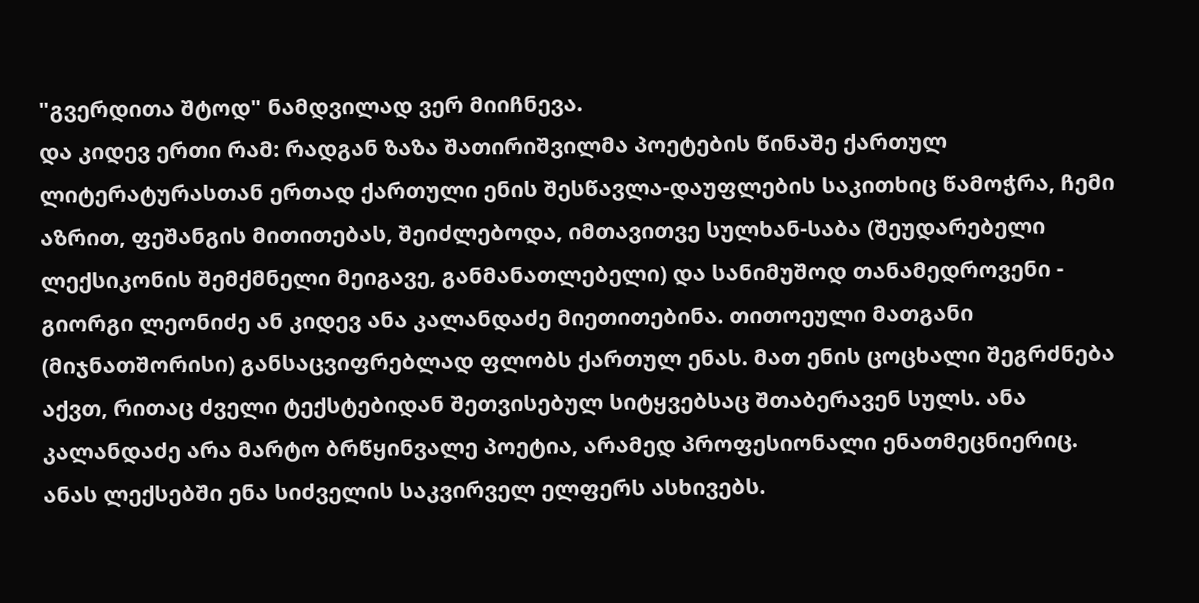"გვერდითა შტოდ" ნამდვილად ვერ მიიჩნევა.
და კიდევ ერთი რამ: რადგან ზაზა შათირიშვილმა პოეტების წინაშე ქართულ ლიტერატურასთან ერთად ქართული ენის შესწავლა-დაუფლების საკითხიც წამოჭრა, ჩემი აზრით, ფეშანგის მითითებას, შეიძლებოდა, იმთავითვე სულხან-საბა (შეუდარებელი ლექსიკონის შემქმნელი მეიგავე, განმანათლებელი) და სანიმუშოდ თანამედროვენი - გიორგი ლეონიძე ან კიდევ ანა კალანდაძე მიეთითებინა. თითოეული მათგანი (მიჯნათშორისი) განსაცვიფრებლად ფლობს ქართულ ენას. მათ ენის ცოცხალი შეგრძნება აქვთ, რითაც ძველი ტექსტებიდან შეთვისებულ სიტყვებსაც შთაბერავენ სულს. ანა კალანდაძე არა მარტო ბრწყინვალე პოეტია, არამედ პროფესიონალი ენათმეცნიერიც. ანას ლექსებში ენა სიძველის საკვირველ ელფერს ასხივებს.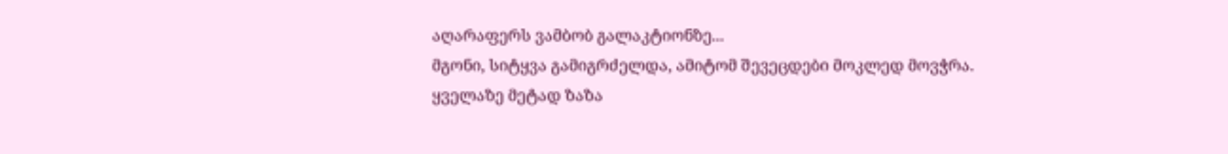აღარაფერს ვამბობ გალაკტიონზე...
მგონი, სიტყვა გამიგრძელდა, ამიტომ შევეცდები მოკლედ მოვჭრა.
ყველაზე მეტად ზაზა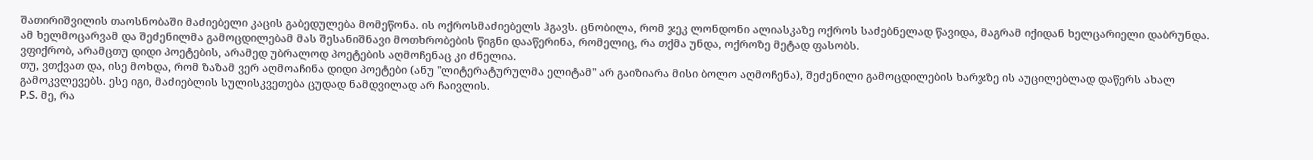შათირიშვილის თაოსნობაში მაძიებელი კაცის გაბედულება მომეწონა. ის ოქროსმაძიებელს ჰგავს. ცნობილა, რომ ჯეკ ლონდონი ალიასკაზე ოქროს საძებნელად წავიდა, მაგრამ იქიდან ხელცარიელი დაბრუნდა. ამ ხელმოცარვამ და შეძენილმა გამოცდილებამ მას შესანიშნავი მოთხრობების წიგნი დააწერინა, რომელიც, რა თქმა უნდა, ოქროზე მეტად ფასობს.
ვფიქრობ, არამცთუ დიდი პოეტების, არამედ უბრალოდ პოეტების აღმოჩენაც კი ძნელია.
თუ, ვთქვათ და, ისე მოხდა, რომ ზაზამ ვერ აღმოაჩინა დიდი პოეტები (ანუ "ლიტერატურულმა ელიტამ" არ გაიზიარა მისი ბოლო აღმოჩენა), შეძენილი გამოცდილების ხარჯზე ის აუცილებლად დაწერს ახალ გამოკვლევებს. ესე იგი, მაძიებლის სულისკვეთება ცუდად ნამდვილად არ ჩაივლის.
P.S. მე, რა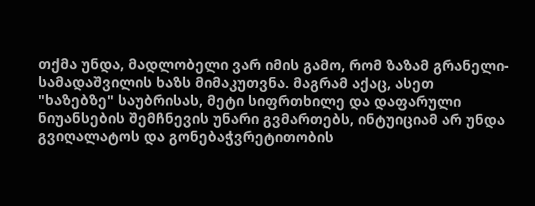თქმა უნდა, მადლობელი ვარ იმის გამო, რომ ზაზამ გრანელი-სამადაშვილის ხაზს მიმაკუთვნა. მაგრამ აქაც, ასეთ "ხაზებზე" საუბრისას, მეტი სიფრთხილე და დაფარული ნიუანსების შემჩნევის უნარი გვმართებს, ინტუიციამ არ უნდა გვიღალატოს და გონებაჭვრეტითობის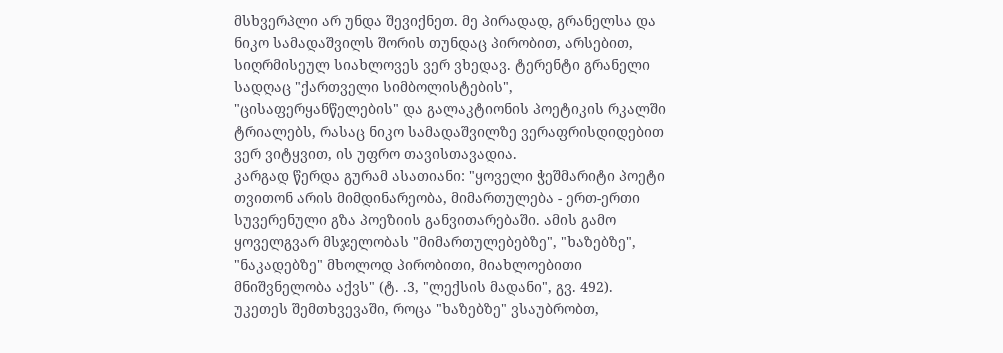მსხვერპლი არ უნდა შევიქნეთ. მე პირადად, გრანელსა და ნიკო სამადაშვილს შორის თუნდაც პირობით, არსებით, სიღრმისეულ სიახლოვეს ვერ ვხედავ. ტერენტი გრანელი სადღაც "ქართველი სიმბოლისტების", "ცისაფერყანწელების" და გალაკტიონის პოეტიკის რკალში ტრიალებს, რასაც ნიკო სამადაშვილზე ვერაფრისდიდებით ვერ ვიტყვით, ის უფრო თავისთავადია.
კარგად წერდა გურამ ასათიანი: "ყოველი ჭეშმარიტი პოეტი თვითონ არის მიმდინარეობა, მიმართულება - ერთ-ერთი სუვერენული გზა პოეზიის განვითარებაში. ამის გამო ყოველგვარ მსჯელობას "მიმართულებებზე", "ხაზებზე", "ნაკადებზე" მხოლოდ პირობითი, მიახლოებითი მნიშვნელობა აქვს" (ტ. .3, "ლექსის მადანი", გვ. 492).
უკეთეს შემთხვევაში, როცა "ხაზებზე" ვსაუბრობთ,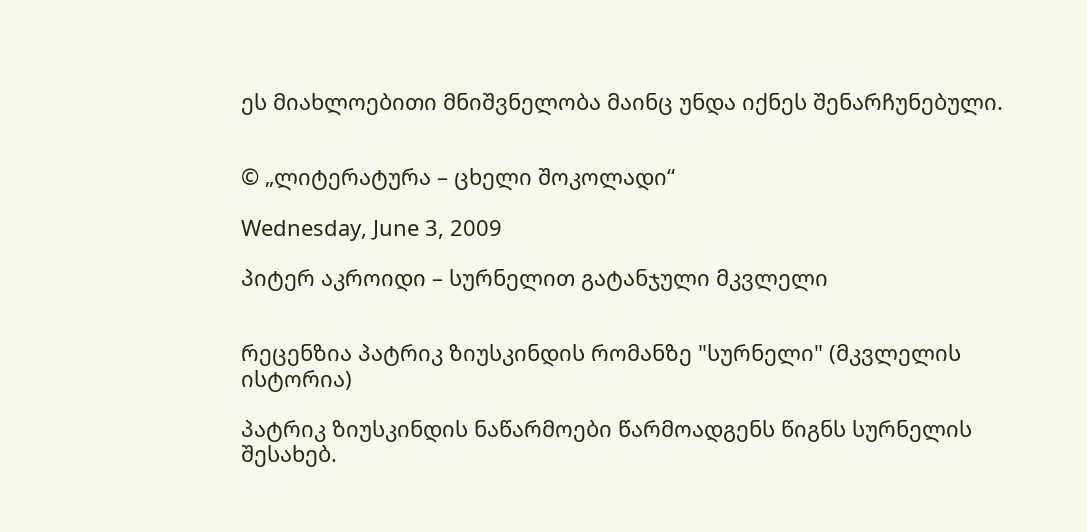ეს მიახლოებითი მნიშვნელობა მაინც უნდა იქნეს შენარჩუნებული.


© „ლიტერატურა – ცხელი შოკოლადი“

Wednesday, June 3, 2009

პიტერ აკროიდი – სურნელით გატანჯული მკვლელი


რეცენზია პატრიკ ზიუსკინდის რომანზე "სურნელი" (მკვლელის ისტორია)

პატრიკ ზიუსკინდის ნაწარმოები წარმოადგენს წიგნს სურნელის შესახებ.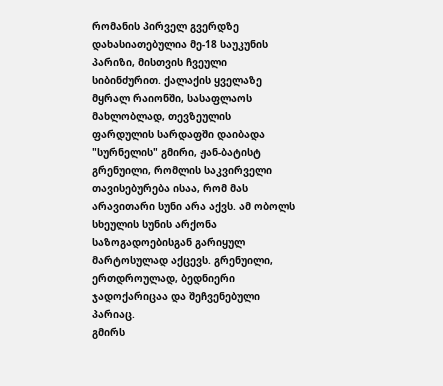რომანის პირველ გვერდზე დახასიათებულია მე-18 საუკუნის პარიზი, მისთვის ჩვეული სიბინძურით. ქალაქის ყველაზე მყრალ რაიონში, სასაფლაოს მახლობლად, თევზეულის ფარდულის სარდაფში დაიბადა "სურნელის" გმირი, ჟან-ბატისტ გრენუილი, რომლის საკვირველი თავისებურება ისაა, რომ მას არავითარი სუნი არა აქვს. ამ ობოლს სხეულის სუნის არქონა საზოგადოებისგან გარიყულ მარტოსულად აქცევს. გრენუილი, ერთდროულად, ბედნიერი ჯადოქარიცაა და შეჩვენებული პარიაც.
გმირს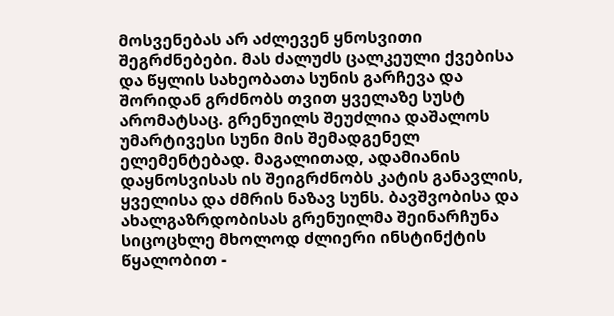მოსვენებას არ აძლევენ ყნოსვითი შეგრძნებები. მას ძალუძს ცალკეული ქვებისა და წყლის სახეობათა სუნის გარჩევა და შორიდან გრძნობს თვით ყველაზე სუსტ არომატსაც. გრენუილს შეუძლია დაშალოს უმარტივესი სუნი მის შემადგენელ ელემენტებად. მაგალითად, ადამიანის დაყნოსვისას ის შეიგრძნობს კატის განავლის, ყველისა და ძმრის ნაზავ სუნს. ბავშვობისა და ახალგაზრდობისას გრენუილმა შეინარჩუნა სიცოცხლე მხოლოდ ძლიერი ინსტინქტის წყალობით -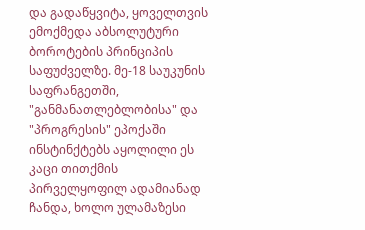და გადაწყვიტა, ყოველთვის ემოქმედა აბსოლუტური ბოროტების პრინციპის საფუძველზე. მე-18 საუკუნის საფრანგეთში, "განმანათლებლობისა" და "პროგრესის" ეპოქაში ინსტინქტებს აყოლილი ეს კაცი თითქმის პირველყოფილ ადამიანად ჩანდა, ხოლო ულამაზესი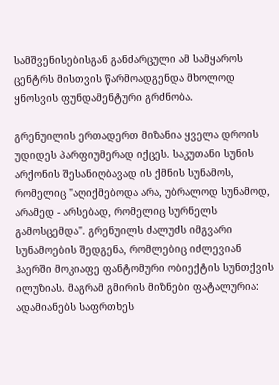სამშვენისებისგან განძარცული ამ სამყაროს ცენტრს მისთვის წარმოადგენდა მხოლოდ ყნოსვის ფუნდამენტური გრძნობა.

გრენუილის ერთადერთ მიზანია ყველა დროის უდიდეს პარფიუმერად იქცეს. საკუთანი სუნის არქონის შესანიღბავად ის ქმნის სუნამოს, რომელიც "აღიქმებოდა არა, უბრალოდ სუნამოდ, არამედ - არსებად, რომელიც სურნელს გამოსცემდა". გრენუილს ძალუძს იმგვარი სუნამოების შედგენა, რომლებიც იძლევიან ჰაერში მოკიაფე ფანტომური ობიექტის სუნთქვის ილუზიას. მაგრამ გმირის მიზნები ფატალურია: ადამიანებს საფრთხეს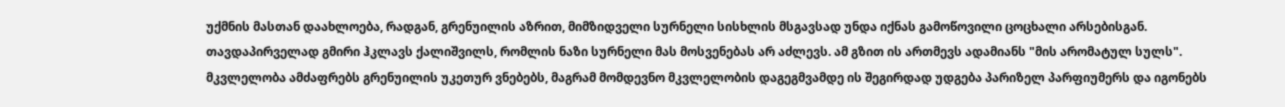უქმნის მასთან დაახლოება, რადგან, გრენუილის აზრით, მიმზიდველი სურნელი სისხლის მსგავსად უნდა იქნას გამოწოვილი ცოცხალი არსებისგან.
თავდაპირველად გმირი ჰკლავს ქალიშვილს, რომლის ნაზი სურნელი მას მოსვენებას არ აძლევს. ამ გზით ის ართმევს ადამიანს "მის არომატულ სულს". მკვლელობა ამძაფრებს გრენუილის უკეთურ ვნებებს, მაგრამ მომდევნო მკვლელობის დაგეგმვამდე ის შეგირდად უდგება პარიზელ პარფიუმერს და იგონებს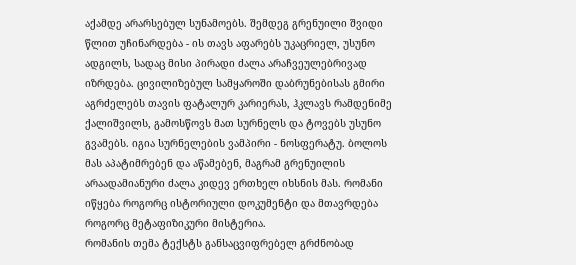აქამდე არარსებულ სუნამოებს. შემდეგ გრენუილი შვიდი წლით უჩინარდება - ის თავს აფარებს უკაცრიელ, უსუნო ადგილს, სადაც მისი პირადი ძალა არაჩვეულებრივად იზრდება. ცივილიზებულ სამყაროში დაბრუნებისას გმირი აგრძელებს თავის ფატალურ კარიერას, ჰკლავს რამდენიმე ქალიშვილს, გამოსწოვს მათ სურნელს და ტოვებს უსუნო გვამებს. იგია სურნელების ვამპირი - ნოსფერატუ. ბოლოს მას აპატიმრებენ და აწამებენ, მაგრამ გრენუილის არაადამიანური ძალა კიდევ ერთხელ იხსნის მას. რომანი იწყება როგორც ისტორიული დოკუმენტი და მთავრდება როგორც მეტაფიზიკური მისტერია.
რომანის თემა ტექსტს განსაცვიფრებელ გრძნობად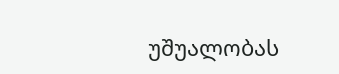უშუალობას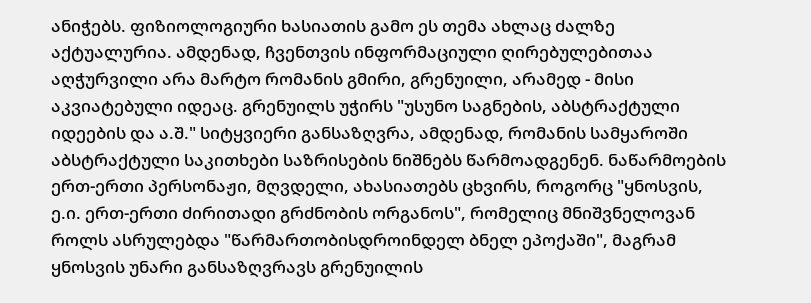ანიჭებს. ფიზიოლოგიური ხასიათის გამო ეს თემა ახლაც ძალზე აქტუალურია. ამდენად, ჩვენთვის ინფორმაციული ღირებულებითაა აღჭურვილი არა მარტო რომანის გმირი, გრენუილი, არამედ - მისი აკვიატებული იდეაც. გრენუილს უჭირს "უსუნო საგნების, აბსტრაქტული იდეების და ა.შ." სიტყვიერი განსაზღვრა, ამდენად, რომანის სამყაროში აბსტრაქტული საკითხები საზრისების ნიშნებს წარმოადგენენ. ნაწარმოების ერთ-ერთი პერსონაჟი, მღვდელი, ახასიათებს ცხვირს, როგორც "ყნოსვის, ე.ი. ერთ-ერთი ძირითადი გრძნობის ორგანოს", რომელიც მნიშვნელოვან როლს ასრულებდა "წარმართობისდროინდელ ბნელ ეპოქაში", მაგრამ ყნოსვის უნარი განსაზღვრავს გრენუილის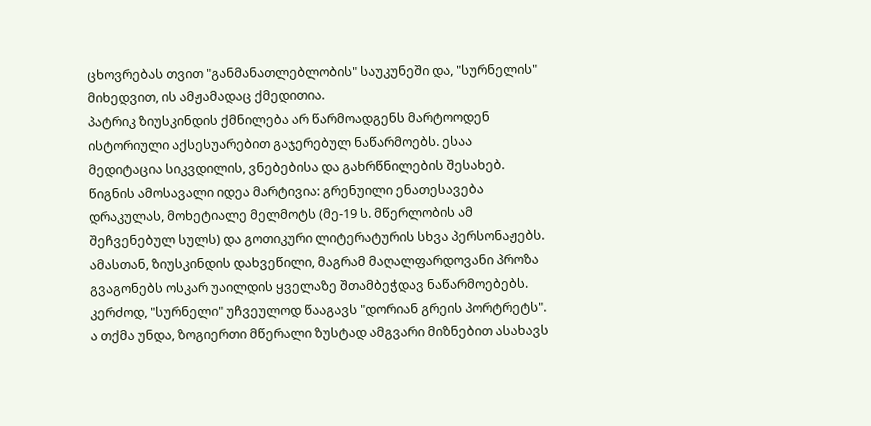ცხოვრებას თვით "განმანათლებლობის" საუკუნეში და, "სურნელის" მიხედვით, ის ამჟამადაც ქმედითია.
პატრიკ ზიუსკინდის ქმნილება არ წარმოადგენს მარტოოდენ ისტორიული აქსესუარებით გაჯერებულ ნაწარმოებს. ესაა მედიტაცია სიკვდილის, ვნებებისა და გახრწნილების შესახებ.
წიგნის ამოსავალი იდეა მარტივია: გრენუილი ენათესავება დრაკულას, მოხეტიალე მელმოტს (მე-19 ს. მწერლობის ამ შეჩვენებულ სულს) და გოთიკური ლიტერატურის სხვა პერსონაჟებს. ამასთან, ზიუსკინდის დახვეწილი, მაგრამ მაღალფარდოვანი პროზა გვაგონებს ოსკარ უაილდის ყველაზე შთამბეჭდავ ნაწარმოებებს. კერძოდ, "სურნელი" უჩვეულოდ წააგავს "დორიან გრეის პორტრეტს".
ა თქმა უნდა, ზოგიერთი მწერალი ზუსტად ამგვარი მიზნებით ასახავს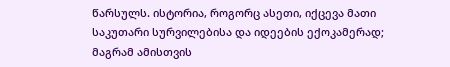წარსულს. ისტორია, როგორც ასეთი, იქცევა მათი საკუთარი სურვილებისა და იდეების ექოკამერად; მაგრამ ამისთვის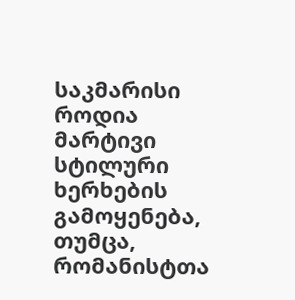საკმარისი როდია მარტივი სტილური ხერხების გამოყენება, თუმცა, რომანისტთა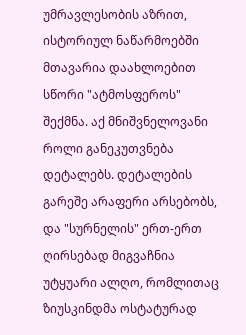უმრავლესობის აზრით, ისტორიულ ნაწარმოებში მთავარია დაახლოებით სწორი "ატმოსფეროს" შექმნა. აქ მნიშვნელოვანი როლი განეკუთვნება დეტალებს. დეტალების გარეშე არაფერი არსებობს, და "სურნელის" ერთ-ერთ ღირსებად მიგვაჩნია უტყუარი ალღო, რომლითაც ზიუსკინდმა ოსტატურად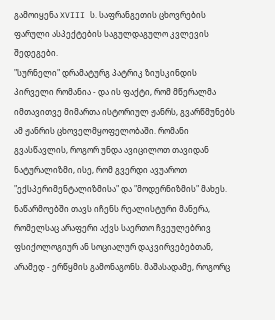გამოიყენა XVIII ს. საფრანგეთის ცხოვრების ფარული ასპექტების საგულდაგულო კვლევის შედეგები.
"სურნელი" დრამატურგ პატრიკ ზიუსკინდის პირველი რომანია - და ის ფაქტი, რომ მწერალმა იმთავითვე მიმართა ისტორიულ ჟანრს, გვარწმუნებს ამ ჟანრის ცხოველმყოფელობაში. რომანი გვასწავლის, როგორ უნდა ავიცილოთ თავიდან ნატურალიზმი, ისე, რომ გვერდი ავუაროთ "ექსპერიმენტალიზმისა" და "მოდერნიზმის" მახეს. ნაწარმოებში თავს იჩენს რეალისტური მანერა, რომელსაც არაფერი აქვს საერთო ჩვეულებრივ ფსიქოლოგიურ ან სოციალურ დაკვირვებებთან, არამედ - ერწყმის გამონაგონს. მაშასადამე, როგორც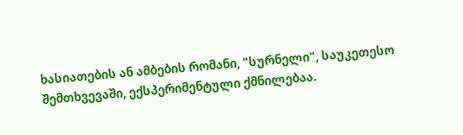ხასიათების ან ამბების რომანი, "სურნელი", საუკეთესო შემთხვევაში, ექსპერიმენტული ქმნილებაა.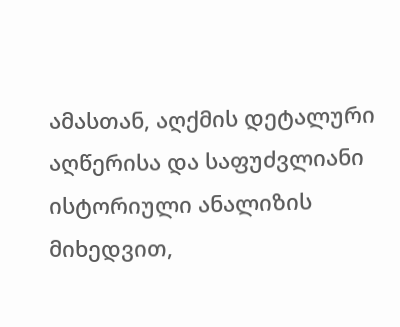ამასთან, აღქმის დეტალური აღწერისა და საფუძვლიანი ისტორიული ანალიზის მიხედვით,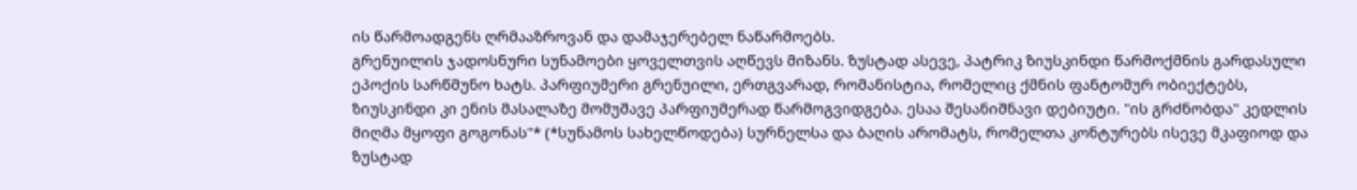ის წარმოადგენს ღრმააზროვან და დამაჯერებელ ნაწარმოებს.
გრენუილის ჯადოსნური სუნამოები ყოველთვის აღწევს მიზანს. ზუსტად ასევე, პატრიკ ზიუსკინდი წარმოქმნის გარდასული ეპოქის სარწმუნო ხატს. პარფიუმერი გრენუილი, ერთგვარად, რომანისტია, რომელიც ქმნის ფანტომურ ობიექტებს, ზიუსკინდი კი ენის მასალაზე მომუშავე პარფიუმერად წარმოგვიდგება. ესაა შესანიშნავი დებიუტი. "ის გრძნობდა" კედლის მიღმა მყოფი გოგონას"* (*სუნამოს სახელწოდება) სურნელსა და ბაღის არომატს, რომელთა კონტურებს ისევე მკაფიოდ და ზუსტად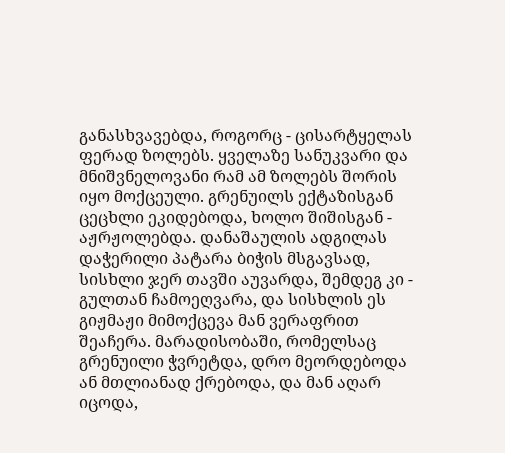განასხვავებდა, როგორც - ცისარტყელას ფერად ზოლებს. ყველაზე სანუკვარი და მნიშვნელოვანი რამ ამ ზოლებს შორის იყო მოქცეული. გრენუილს ექტაზისგან ცეცხლი ეკიდებოდა, ხოლო შიშისგან - აჟრჟოლებდა. დანაშაულის ადგილას დაჭერილი პატარა ბიჭის მსგავსად, სისხლი ჯერ თავში აუვარდა, შემდეგ კი - გულთან ჩამოეღვარა, და სისხლის ეს გიჟმაჟი მიმოქცევა მან ვერაფრით შეაჩერა. მარადისობაში, რომელსაც გრენუილი ჭვრეტდა, დრო მეორდებოდა ან მთლიანად ქრებოდა, და მან აღარ იცოდა,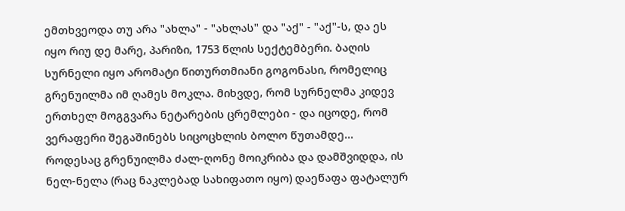ემთხვეოდა თუ არა "ახლა" - "ახლას" და "აქ" - "აქ"-ს, და ეს იყო რიუ დე მარე, პარიზი, 1753 წლის სექტემბერი. ბაღის სურნელი იყო არომატი წითურთმიანი გოგონასი, რომელიც გრენუილმა იმ ღამეს მოკლა. მიხვდე, რომ სურნელმა კიდევ ერთხელ მოგგვარა ნეტარების ცრემლები - და იცოდე, რომ ვერაფერი შეგაშინებს სიცოცხლის ბოლო წუთამდე...
როდესაც გრენუილმა ძალ-ღონე მოიკრიბა და დამშვიდდა, ის ნელ-ნელა (რაც ნაკლებად სახიფათო იყო) დაეწაფა ფატალურ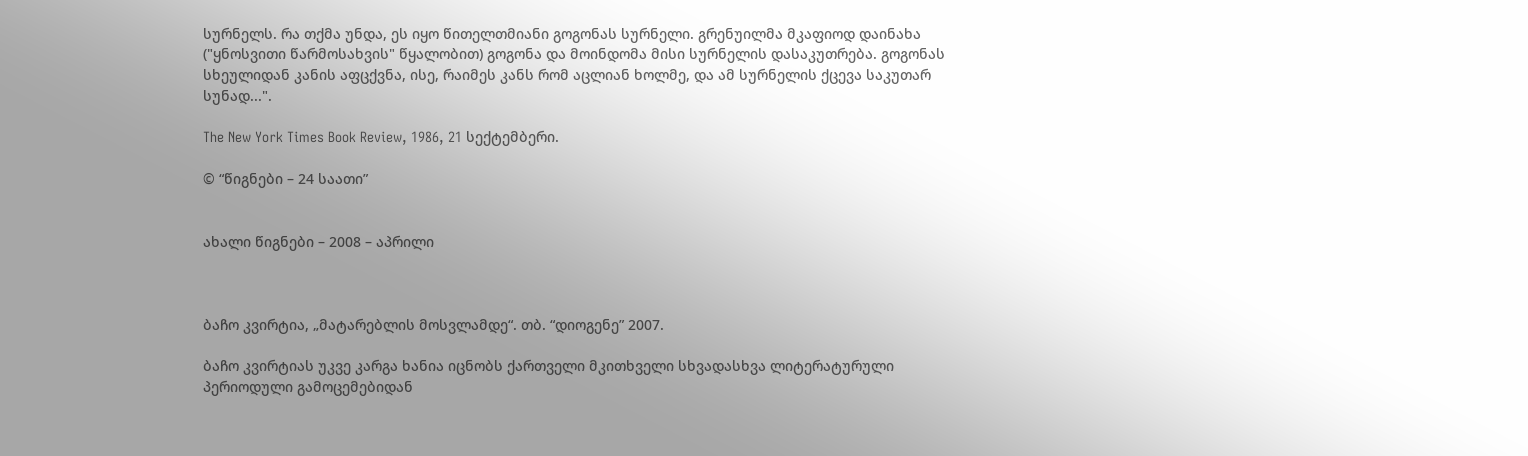სურნელს. რა თქმა უნდა, ეს იყო წითელთმიანი გოგონას სურნელი. გრენუილმა მკაფიოდ დაინახა ("ყნოსვითი წარმოსახვის" წყალობით) გოგონა და მოინდომა მისი სურნელის დასაკუთრება. გოგონას სხეულიდან კანის აფცქვნა, ისე, რაიმეს კანს რომ აცლიან ხოლმე, და ამ სურნელის ქცევა საკუთარ სუნად...".

The New York Times Book Review, 1986, 21 სექტემბერი.

© “წიგნები – 24 საათი”


ახალი წიგნები – 2008 – აპრილი



ბაჩო კვირტია, „მატარებლის მოსვლამდე“. თბ. “დიოგენე” 2007.

ბაჩო კვირტიას უკვე კარგა ხანია იცნობს ქართველი მკითხველი სხვადასხვა ლიტერატურული პერიოდული გამოცემებიდან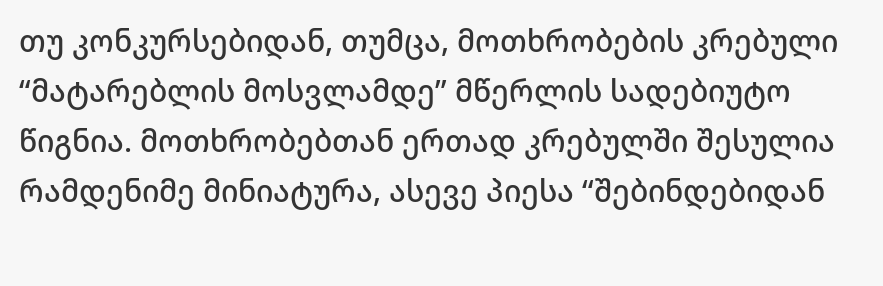თუ კონკურსებიდან, თუმცა, მოთხრობების კრებული “მატარებლის მოსვლამდე” მწერლის სადებიუტო წიგნია. მოთხრობებთან ერთად კრებულში შესულია რამდენიმე მინიატურა, ასევე პიესა “შებინდებიდან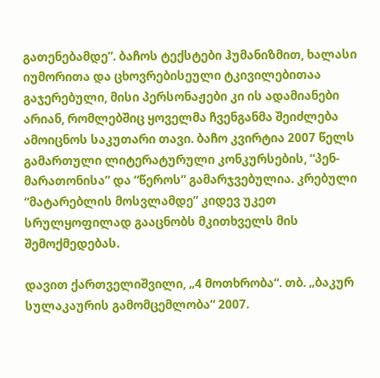გათენებამდე”. ბაჩოს ტექსტები ჰუმანიზმით, ხალასი იუმორითა და ცხოვრებისეული ტკივილებითაა გაჯერებული, მისი პერსონაჟები კი ის ადამიანები არიან, რომლებშიც ყოველმა ჩვენგანმა შეიძლება ამოიცნოს საკუთარი თავი. ბაჩო კვირტია 2007 წელს გამართული ლიტერატურული კონკურსების, “პენ-მარათონისა” და “წეროს” გამარჯვებულია. კრებული “მატარებლის მოსვლამდე” კიდევ უკეთ სრულყოფილად გააცნობს მკითხველს მის შემოქმედებას.

დავით ქართველიშვილი, „4 მოთხრობა“. თბ. „ბაკურ სულაკაურის გამომცემლობა“ 2007.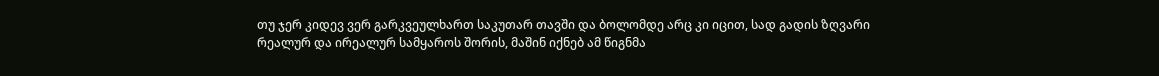თუ ჯერ კიდევ ვერ გარკვეულხართ საკუთარ თავში და ბოლომდე არც კი იცით, სად გადის ზღვარი რეალურ და ირეალურ სამყაროს შორის, მაშინ იქნებ ამ წიგნმა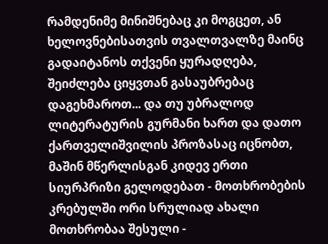რამდენიმე მინიშნებაც კი მოგცეთ, ან ხელოვნებისათვის თვალთვალზე მაინც გადაიტანოს თქვენი ყურადღება, შეიძლება ციყვთან გასაუბრებაც დაგეხმაროთ... და თუ უბრალოდ ლიტერატურის გურმანი ხართ და დათო ქართველიშვილის პროზასაც იცნობთ, მაშინ მწერლისგან კიდევ ერთი სიურპრიზი გელოდებათ - მოთხრობების კრებულში ორი სრულიად ახალი მოთხრობაა შესული -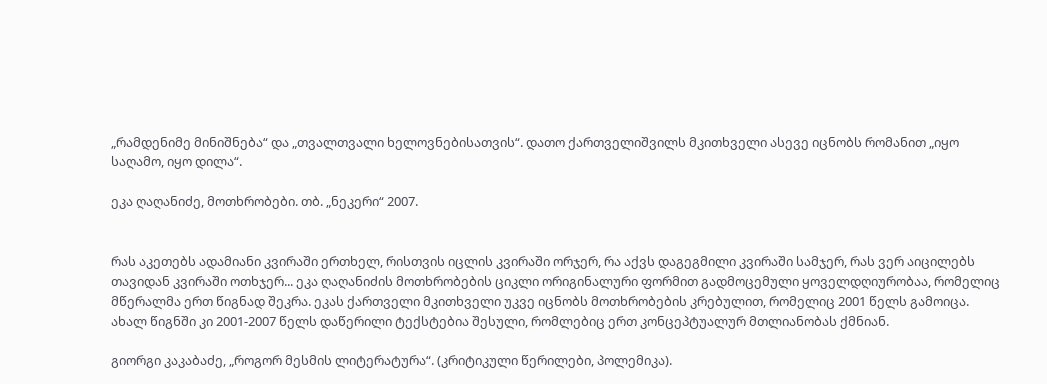„რამდენიმე მინიშნება“ და „თვალთვალი ხელოვნებისათვის“. დათო ქართველიშვილს მკითხველი ასევე იცნობს რომანით „იყო საღამო, იყო დილა“.

ეკა ღაღანიძე, მოთხრობები. თბ. „ნეკერი“ 2007.


რას აკეთებს ადამიანი კვირაში ერთხელ, რისთვის იცლის კვირაში ორჯერ, რა აქვს დაგეგმილი კვირაში სამჯერ, რას ვერ აიცილებს თავიდან კვირაში ოთხჯერ... ეკა ღაღანიძის მოთხრობების ციკლი ორიგინალური ფორმით გადმოცემული ყოველდღიურობაა, რომელიც მწერალმა ერთ წიგნად შეკრა. ეკას ქართველი მკითხველი უკვე იცნობს მოთხრობების კრებულით, რომელიც 2001 წელს გამოიცა. ახალ წიგნში კი 2001-2007 წელს დაწერილი ტექსტებია შესული, რომლებიც ერთ კონცეპტუალურ მთლიანობას ქმნიან.

გიორგი კაკაბაძე, „როგორ მესმის ლიტერატურა“. (კრიტიკული წერილები, პოლემიკა).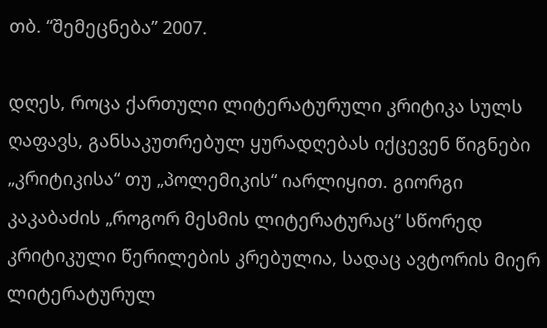თბ. “შემეცნება” 2007.

დღეს, როცა ქართული ლიტერატურული კრიტიკა სულს ღაფავს, განსაკუთრებულ ყურადღებას იქცევენ წიგნები „კრიტიკისა“ თუ „პოლემიკის“ იარლიყით. გიორგი კაკაბაძის „როგორ მესმის ლიტერატურაც“ სწორედ კრიტიკული წერილების კრებულია, სადაც ავტორის მიერ ლიტერატურულ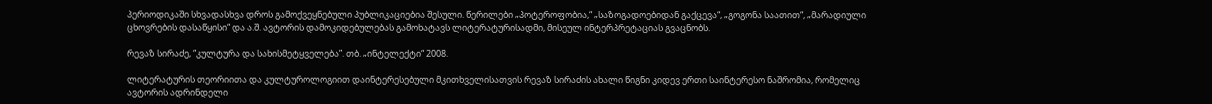პერიოდიკაში სხვადასხვა დროს გამოქვეყნებული პუბლიკაციებია შესული. წერილები „პოტეროფობია,“ „საზოგადოებიდან გაქცევა“, „გოგონა საათით“, „მარადიული ცხოვრების დასაწყისი“ და ა.შ. ავტორის დამოკიდებულებას გამოხატავს ლიტერატურისადმი, მისეულ ინტერპრეტაციას გვაცნობს.

რევაზ სირაძე, “კულტურა და სახისმეტყველება”. თბ. „ინტელექტი“ 2008.

ლიტერატურის თეორიითა და კულტუროლოგიით დაინტერესებული მკითხველისათვის რევაზ სირაძის ახალი წიგნი კიდევ ერთი საინტერესო ნაშრომია, რომელიც ავტორის ადრინდელი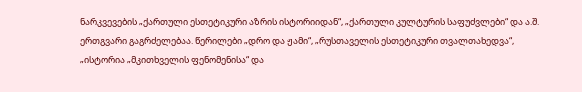ნარკვევების „ქართული ესთეტიკური აზრის ისტორიიდან“, „ქართული კულტურის საფუძვლები“ და ა.შ. ერთგვარი გაგრძელებაა. წერილები „დრო და ჟამი“, „რუსთაველის ესთეტიკური თვალთახედვა“, „ისტორია „მკითხველის ფენომენისა“ და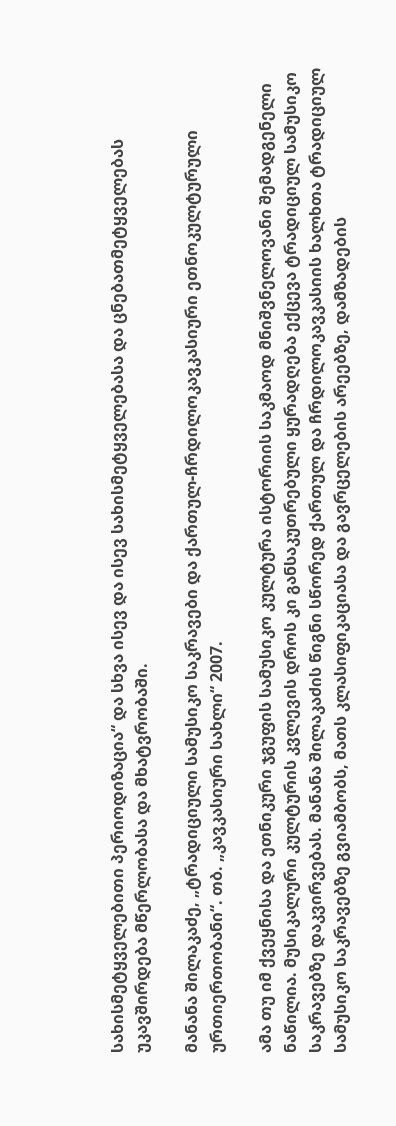სახისმეტყველებითი პერიოდიზაცია“ და სხვა ისევ და ისევ სახისმეტყველებასა და ცნებათმეტყველებას უკავშირდება მწერლობასა და მხატვრობაში.

მანანა შილაკაძე, „ტრადიციული სამუსიკო საკრავები და ქართულ-ჩრდილოკავკასიური ეთნოკულტურული ურთიერთობანი“. თბ. „კავკასიური სახლი“ 2007.

ამა თუ იმ ქვეყნისა და ეთნიკური ჯგუფის სამუსიკო კულტურა ისტორიის საკმაოდ მნიშვნელოვანი შემადგენელი ნაწილია. მუსიკალური კულტურის კვლევის დროს კი განსაკუთრებული ყურადღება ექცევა ტრადიციულ სამუსიკო საკრავებზე დაკვირვებას. მანანა შილაკაძის წიგნი სწორედ ქართულ და ჩრდილოკავკასიის ხალხთა ტრადიციულ სამუსიკო საკრავებზე გვიამბობს, მათს კლასიფიკაციასა და გავრცელების არეებზე, დამზადების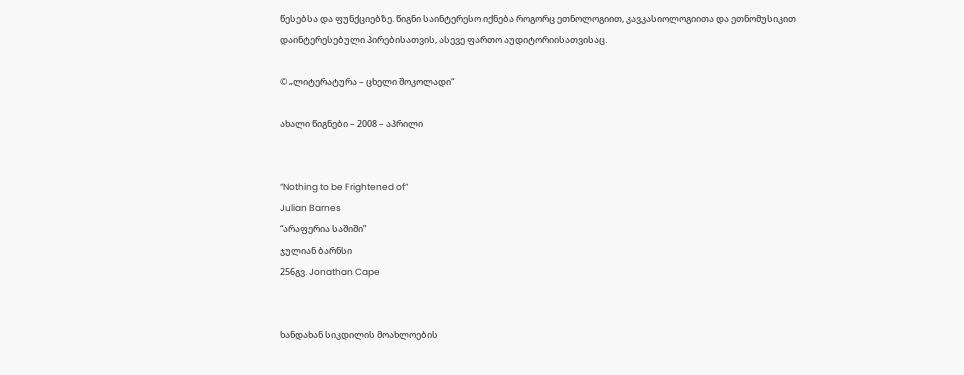წესებსა და ფუნქციებზე. წიგნი საინტერესო იქნება როგორც ეთნოლოგიით, კავკასიოლოგიითა და ეთნომუსიკით დაინტერესებული პირებისათვის, ასევე ფართო აუდიტორიისათვისაც.

© „ლიტერატურა – ცხელი შოკოლადი“

ახალი წიგნები – 2008 – აპრილი


”Nothing to be Frightened of”
Julian Barnes
“არაფერია საშიში”
ჯულიან ბარნსი
256გვ. Jonathan Cape


ხანდახან სიკდილის მოახლოების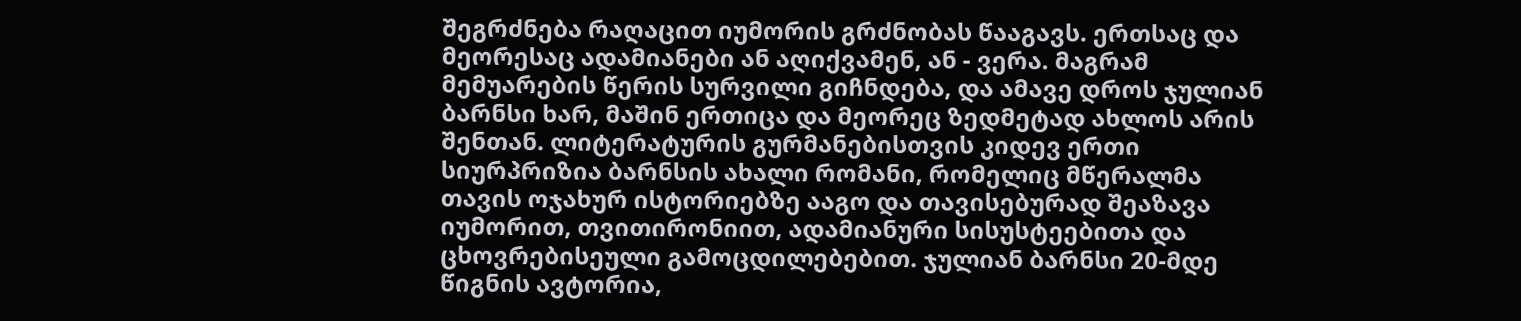შეგრძნება რაღაცით იუმორის გრძნობას წააგავს. ერთსაც და მეორესაც ადამიანები ან აღიქვამენ, ან - ვერა. მაგრამ მემუარების წერის სურვილი გიჩნდება, და ამავე დროს ჯულიან ბარნსი ხარ, მაშინ ერთიცა და მეორეც ზედმეტად ახლოს არის შენთან. ლიტერატურის გურმანებისთვის კიდევ ერთი სიურპრიზია ბარნსის ახალი რომანი, რომელიც მწერალმა თავის ოჯახურ ისტორიებზე ააგო და თავისებურად შეაზავა იუმორით, თვითირონიით, ადამიანური სისუსტეებითა და ცხოვრებისეული გამოცდილებებით. ჯულიან ბარნსი 20-მდე წიგნის ავტორია,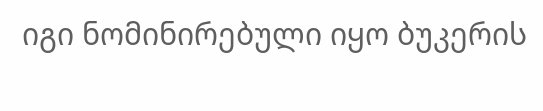იგი ნომინირებული იყო ბუკერის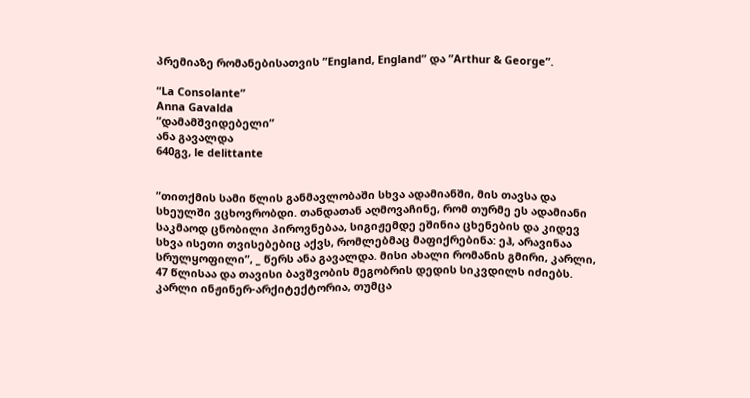პრემიაზე რომანებისათვის ”England, England” და ”Arthur & George”.

“La Consolante”
Anna Gavalda
“დამამშვიდებელი”
ანა გავალდა
640გვ, le delittante


”თითქმის სამი წლის განმავლობაში სხვა ადამიანში, მის თავსა და სხეულში ვცხოვრობდი. თანდათან აღმოვაჩინე, რომ თურმე ეს ადამიანი საკმაოდ ცნობილი პიროვნებაა, სიგიჟემდე ეშინია ცხენების და კიდევ სხვა ისეთი თვისებებიც აქვს, რომლებმაც მაფიქრებინა: ეჰ, არავინაა სრულყოფილი”, _ წერს ანა გავალდა. მისი ახალი რომანის გმირი, კარლი, 47 წლისაა და თავისი ბავშვობის მეგობრის დედის სიკვდილს იძიებს. კარლი ინჟინერ-არქიტექტორია, თუმცა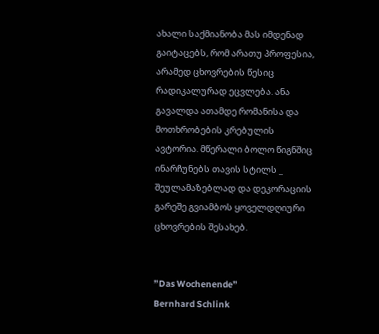ახალი საქმიანობა მას იმდენად გაიტაცებს, რომ არათუ პროფესია, არამედ ცხოვრების წესიც რადიკალურად ეცვლება. ანა გავალდა ათამდე რომანისა და მოთხრობების კრებულის ავტორია. მწერალი ბოლო წიგნშიც ინარჩუნებს თავის სტილს _ შეულამაზებლად და დეკორაციის გარეშე გვიამბოს ყოველდღიური ცხოვრების შესახებ.


”Das Wochenende”
Bernhard Schlink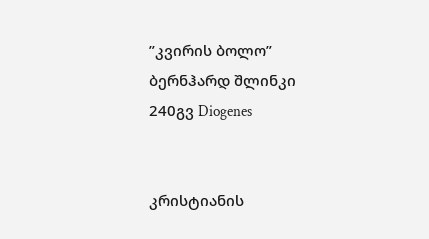”კვირის ბოლო”
ბერნჰარდ შლინკი
240გვ Diogenes


კრისტიანის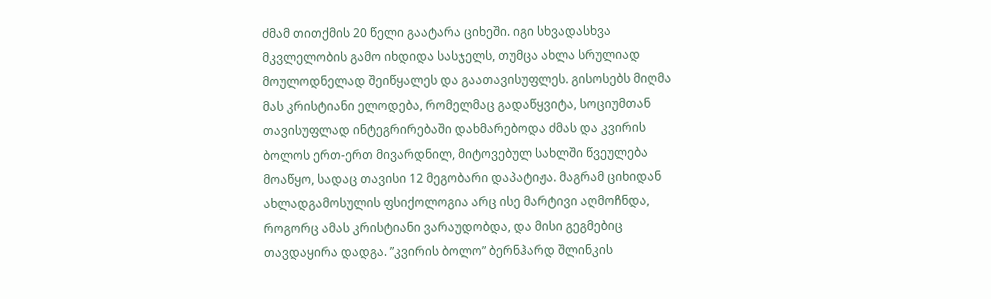ძმამ თითქმის 20 წელი გაატარა ციხეში. იგი სხვადასხვა მკვლელობის გამო იხდიდა სასჯელს, თუმცა ახლა სრულიად მოულოდნელად შეიწყალეს და გაათავისუფლეს. გისოსებს მიღმა მას კრისტიანი ელოდება, რომელმაც გადაწყვიტა, სოციუმთან თავისუფლად ინტეგრირებაში დახმარებოდა ძმას და კვირის ბოლოს ერთ-ერთ მივარდნილ, მიტოვებულ სახლში წვეულება მოაწყო, სადაც თავისი 12 მეგობარი დაპატიჟა. მაგრამ ციხიდან ახლადგამოსულის ფსიქოლოგია არც ისე მარტივი აღმოჩნდა, როგორც ამას კრისტიანი ვარაუდობდა, და მისი გეგმებიც თავდაყირა დადგა. ”კვირის ბოლო” ბერნჰარდ შლინკის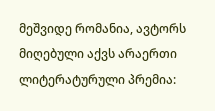მეშვიდე რომანია, ავტორს მიღებული აქვს არაერთი ლიტერატურული პრემია: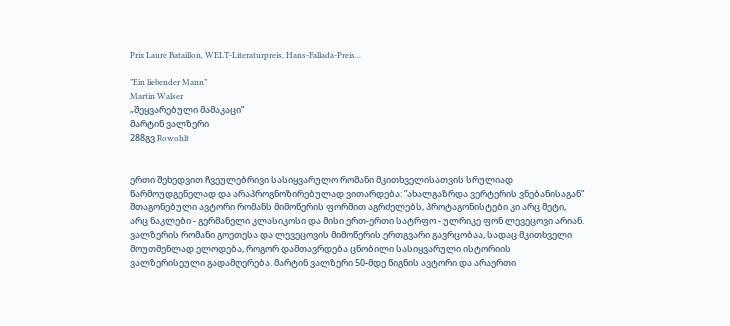Prix Laure Bataillon, WELT-Literaturpreis, Hans-Fallada-Preis...

”Ein liebender Mann”
Martin Walser
„შეყვარებული მამაკაცი”
მარტინ ვალზერი
288გვ Rowohlt


ერთი შეხედვით ჩვეულებრივი სასიყვარულო რომანი მკითხველისათვის სრულიად წარმოუდგენელად და არაპროგნოზირებულად ვითარდება: ”ახალგაზრდა ვერტერის ვნებანისაგან” შთაგონებული ავტორი რომანს მიმოწერის ფორმით აგრძელებს, პროტაგონისტები კი არც მეტი, არც ნაკლები - გერმანელი კლასიკოსი და მისი ერთ-ერთი სატრფო - ულრიკე ფონ ლევეცოვი არიან. ვალზერის რომანი გოეთესა და ლევეცოვის მიმოწერის ერთგვარი გავრცობაა, სადაც მკითხველი მოუთმენლად ელოდება, როგორ დამთავრდება ცნობილი სასიყვარული ისტორიის ვალზერისეული გადამღერება. მარტინ ვალზერი 50-მდე წიგნის ავტორი და არაერთი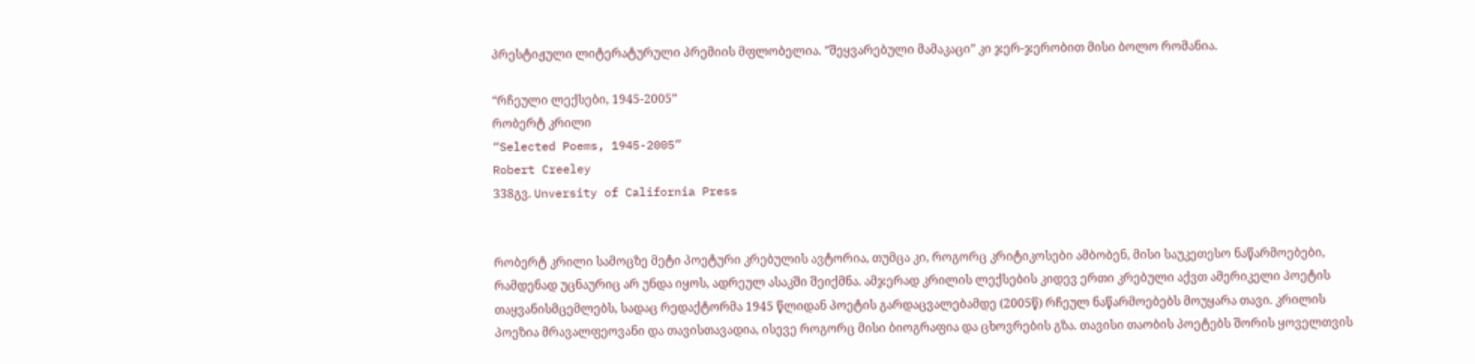პრესტიჟული ლიტერატურული პრემიის მფლობელია. ”შეყვარებული მამაკაცი” კი ჯერ-ჯერობით მისი ბოლო რომანია.

“რჩეული ლექსები, 1945-2005”
რობერტ კრილი
“Selected Poems, 1945-2005”
Robert Creeley
338გვ. Unversity of California Press


რობერტ კრილი სამოცზე მეტი პოეტური კრებულის ავტორია, თუმცა კი, როგორც კრიტიკოსები ამბობენ, მისი საუკეთესო ნაწარმოებები, რამდენად უცნაურიც არ უნდა იყოს, ადრეულ ასაკში შეიქმნა. ამჯერად კრილის ლექსების კიდევ ერთი კრებული აქვთ ამერიკელი პოეტის თაყვანისმცემლებს, სადაც რედაქტორმა 1945 წლიდან პოეტის გარდაცვალებამდე (2005წ) რჩეულ ნაწარმოებებს მოუყარა თავი. კრილის პოეზია მრავალფეოვანი და თავისთავადია, ისევე როგორც მისი ბიოგრაფია და ცხოვრების გზა. თავისი თაობის პოეტებს შორის ყოველთვის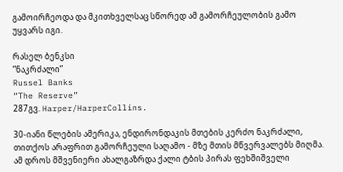გამოირჩეოდა და მკითხველსაც სწორედ ამ გამორჩეულობის გამო უყვარს იგი.

რასელ ბენკსი
”ნაკრძალი”
Russel Banks
“The Reserve”
287გვ. Harper/HarperCollins.

30-იანი წლების ამერიკა, ენდირონდაკის მთების კერძო ნაკრძალი, თითქოს არაფრით გამორჩეული საღამო - მზე მთის მწვერვალებს მიღმა. ამ დროს მშვენიერი ახალგაზრდა ქალი ტბის პირას ფეხშიშველი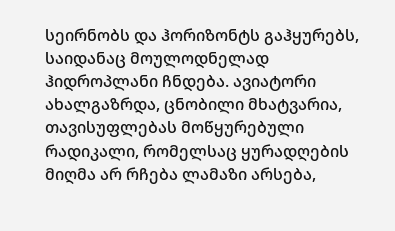სეირნობს და ჰორიზონტს გაჰყურებს, საიდანაც მოულოდნელად ჰიდროპლანი ჩნდება. ავიატორი ახალგაზრდა, ცნობილი მხატვარია, თავისუფლებას მოწყურებული რადიკალი, რომელსაც ყურადღების მიღმა არ რჩება ლამაზი არსება,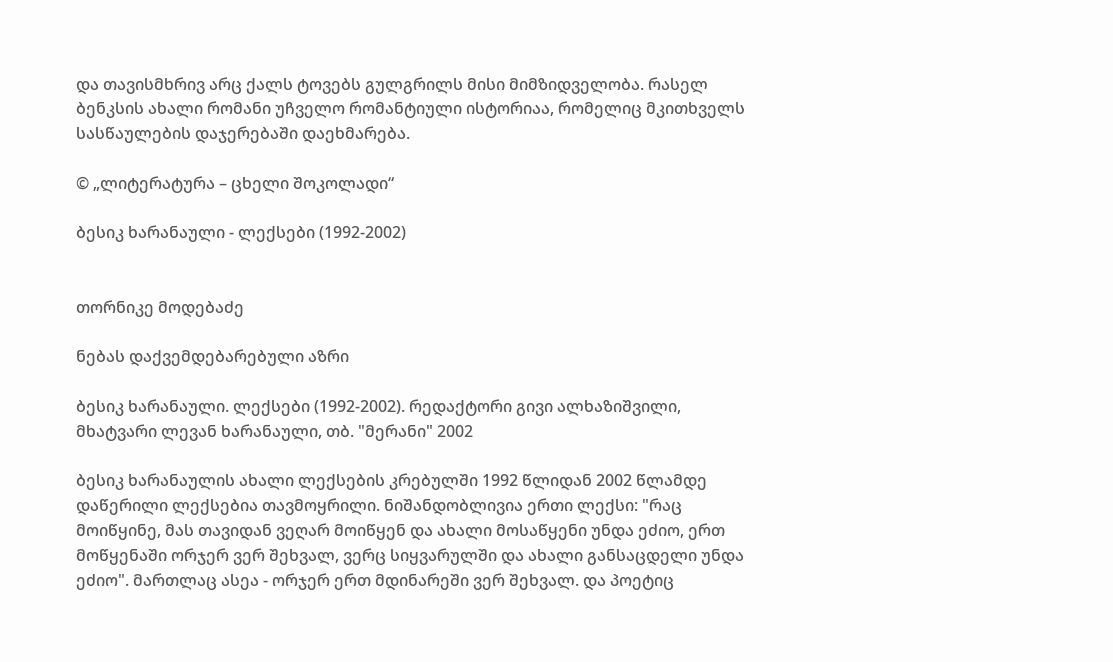და თავისმხრივ არც ქალს ტოვებს გულგრილს მისი მიმზიდველობა. რასელ ბენკსის ახალი რომანი უჩველო რომანტიული ისტორიაა, რომელიც მკითხველს სასწაულების დაჯერებაში დაეხმარება.

© „ლიტერატურა – ცხელი შოკოლადი“

ბესიკ ხარანაული - ლექსები (1992-2002)


თორნიკე მოდებაძე

ნებას დაქვემდებარებული აზრი

ბესიკ ხარანაული. ლექსები (1992-2002). რედაქტორი გივი ალხაზიშვილი, მხატვარი ლევან ხარანაული, თბ. "მერანი" 2002

ბესიკ ხარანაულის ახალი ლექსების კრებულში 1992 წლიდან 2002 წლამდე დაწერილი ლექსებია თავმოყრილი. ნიშანდობლივია ერთი ლექსი: "რაც მოიწყინე, მას თავიდან ვეღარ მოიწყენ და ახალი მოსაწყენი უნდა ეძიო, ერთ მოწყენაში ორჯერ ვერ შეხვალ, ვერც სიყვარულში და ახალი განსაცდელი უნდა ეძიო". მართლაც ასეა - ორჯერ ერთ მდინარეში ვერ შეხვალ. და პოეტიც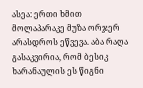ასეა: ერთი ხმით მოლაპარაკე მუზა ორჯერ არასდროს ეწვევა. აბა რაღა გასაკვირია, რომ ბესიკ ხარანაულის ეს წიგნი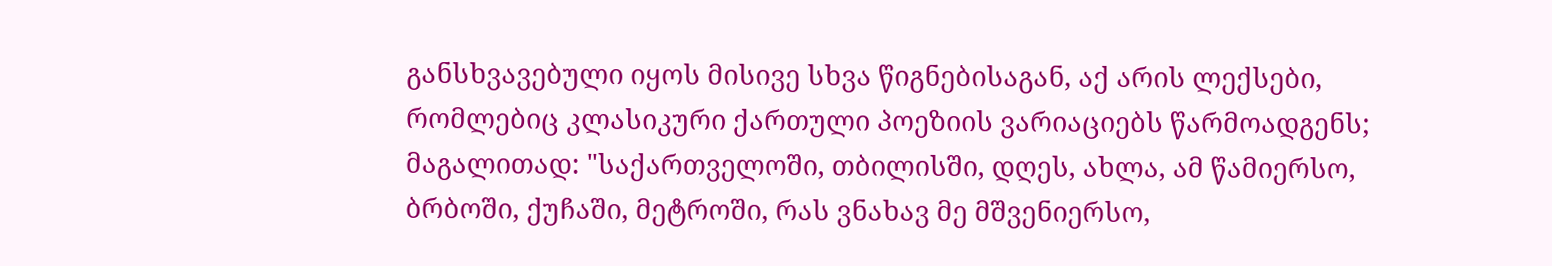განსხვავებული იყოს მისივე სხვა წიგნებისაგან, აქ არის ლექსები, რომლებიც კლასიკური ქართული პოეზიის ვარიაციებს წარმოადგენს; მაგალითად: "საქართველოში, თბილისში, დღეს, ახლა, ამ წამიერსო, ბრბოში, ქუჩაში, მეტროში, რას ვნახავ მე მშვენიერსო,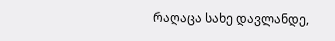რაღაცა სახე დავლანდე,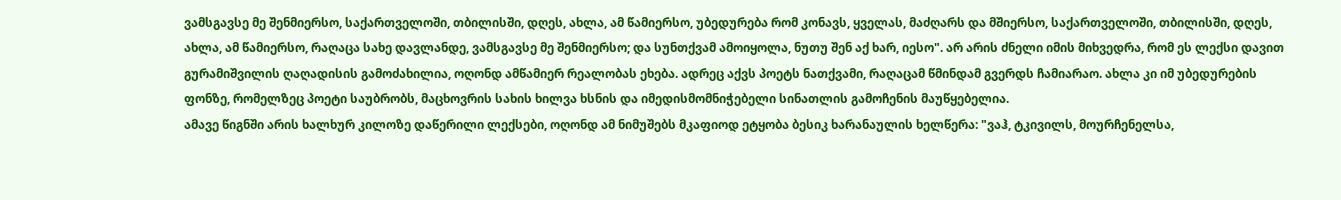ვამსგავსე მე შენმიერსო, საქართველოში, თბილისში, დღეს, ახლა, ამ წამიერსო, უბედურება რომ კონავს, ყველას, მაძღარს და მშიერსო, საქართველოში, თბილისში, დღეს, ახლა, ამ წამიერსო, რაღაცა სახე დავლანდე, ვამსგავსე მე შენმიერსო; და სუნთქვამ ამოიყოლა, ნუთუ შენ აქ ხარ, იესო". არ არის ძნელი იმის მიხვედრა, რომ ეს ლექსი დავით გურამიშვილის ღაღადისის გამოძახილია, ოღონდ ამწამიერ რეალობას ეხება. ადრეც აქვს პოეტს ნათქვამი, რაღაცამ წმინდამ გვერდს ჩამიარაო. ახლა კი იმ უბედურების ფონზე, რომელზეც პოეტი საუბრობს, მაცხოვრის სახის ხილვა ხსნის და იმედისმომნიჭებელი სინათლის გამოჩენის მაუწყებელია.
ამავე წიგნში არის ხალხურ კილოზე დაწერილი ლექსები, ოღონდ ამ ნიმუშებს მკაფიოდ ეტყობა ბესიკ ხარანაულის ხელწერა: "ვაჰ, ტკივილს, მოურჩენელსა,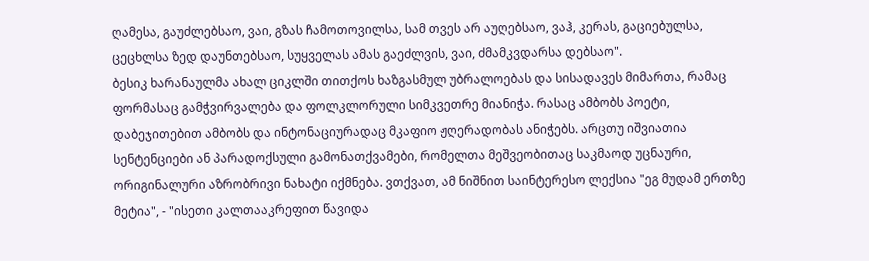ღამესა, გაუძლებსაო, ვაი, გზას ჩამოთოვილსა, სამ თვეს არ აუღებსაო, ვაჰ, კერას, გაციებულსა, ცეცხლსა ზედ დაუნთებსაო, სუყველას ამას გაეძლვის, ვაი, ძმამკვდარსა დებსაო".
ბესიკ ხარანაულმა ახალ ციკლში თითქოს ხაზგასმულ უბრალოებას და სისადავეს მიმართა, რამაც ფორმასაც გამჭვირვალება და ფოლკლორული სიმკვეთრე მიანიჭა. რასაც ამბობს პოეტი, დაბეჯითებით ამბობს და ინტონაციურადაც მკაფიო ჟღერადობას ანიჭებს. არცთუ იშვიათია სენტენციები ან პარადოქსული გამონათქვამები, რომელთა მეშვეობითაც საკმაოდ უცნაური, ორიგინალური აზრობრივი ნახატი იქმნება. ვთქვათ, ამ ნიშნით საინტერესო ლექსია "ეგ მუდამ ერთზე მეტია", - "ისეთი კალთააკრეფით წავიდა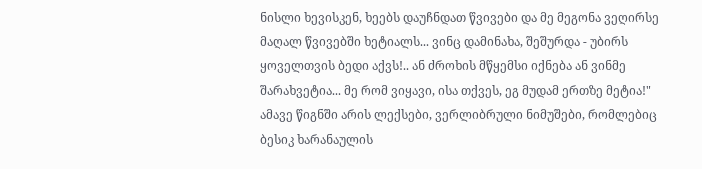ნისლი ხევისკენ, ხეებს დაუჩნდათ წვივები და მე მეგონა ვეღირსე მაღალ წვივებში ხეტიალს... ვინც დამინახა, შეშურდა - უბირს ყოველთვის ბედი აქვს!.. ან ძროხის მწყემსი იქნება ან ვინმე შარახვეტია... მე რომ ვიყავი, ისა თქვეს, ეგ მუდამ ერთზე მეტია!"
ამავე წიგნში არის ლექსები, ვერლიბრული ნიმუშები, რომლებიც ბესიკ ხარანაულის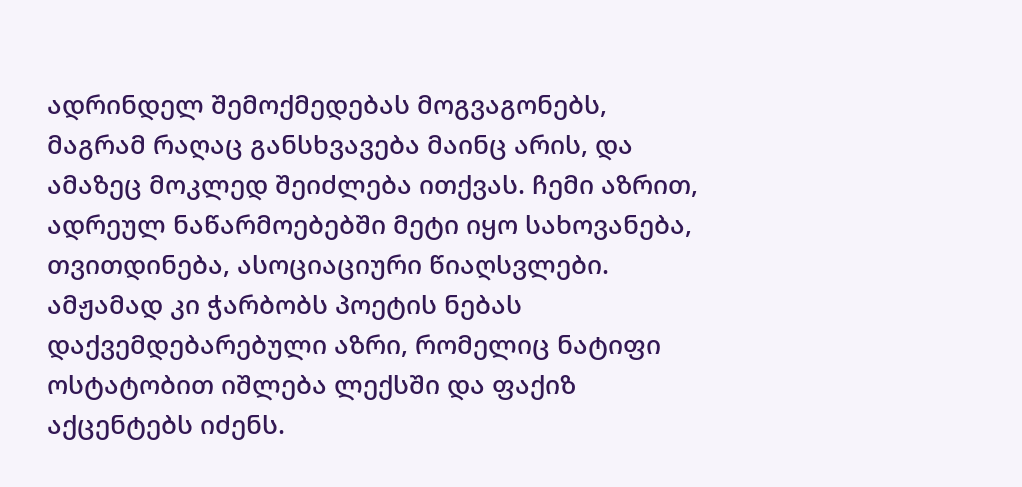ადრინდელ შემოქმედებას მოგვაგონებს, მაგრამ რაღაც განსხვავება მაინც არის, და ამაზეც მოკლედ შეიძლება ითქვას. ჩემი აზრით, ადრეულ ნაწარმოებებში მეტი იყო სახოვანება, თვითდინება, ასოციაციური წიაღსვლები. ამჟამად კი ჭარბობს პოეტის ნებას დაქვემდებარებული აზრი, რომელიც ნატიფი ოსტატობით იშლება ლექსში და ფაქიზ აქცენტებს იძენს.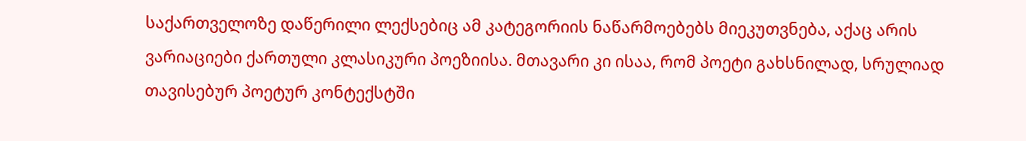საქართველოზე დაწერილი ლექსებიც ამ კატეგორიის ნაწარმოებებს მიეკუთვნება, აქაც არის ვარიაციები ქართული კლასიკური პოეზიისა. მთავარი კი ისაა, რომ პოეტი გახსნილად, სრულიად თავისებურ პოეტურ კონტექსტში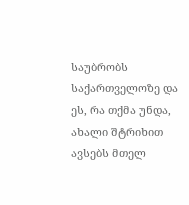საუბრობს საქართველოზე და ეს, რა თქმა უნდა, ახალი შტრიხით ავსებს მთელ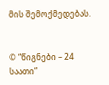მის შემოქმედებას.


© “წიგნები – 24 საათი”